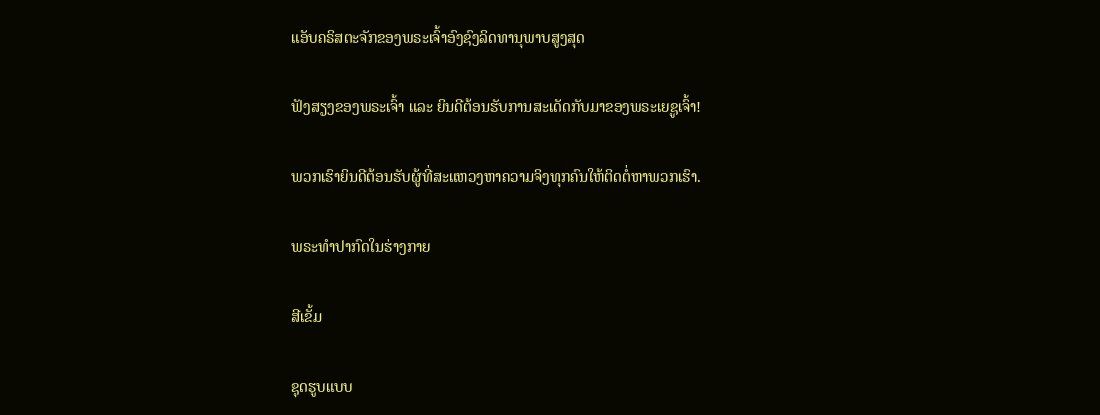ແອັບຄຣິສຕະຈັກຂອງພຣະເຈົ້າອົງຊົງລິດທານຸພາບສູງສຸດ

ຟັງສຽງຂອງພຣະເຈົ້າ ແລະ ຍິນດີຕ້ອນຮັບການສະເດັດກັບມາຂອງພຣະເຍຊູເຈົ້າ!

ພວກເຮົາຍິນດີຕ້ອນຮັບຜູ້ທີ່ສະແຫວງຫາຄວາມຈິງທຸກຄົນໃຫ້ຕິດຕໍ່ຫາພວກເຮົາ.

ພຣະທໍາປາກົດໃນຮ່າງກາຍ

ສີເຂັ້ມ

ຊຸດຮູບແບບ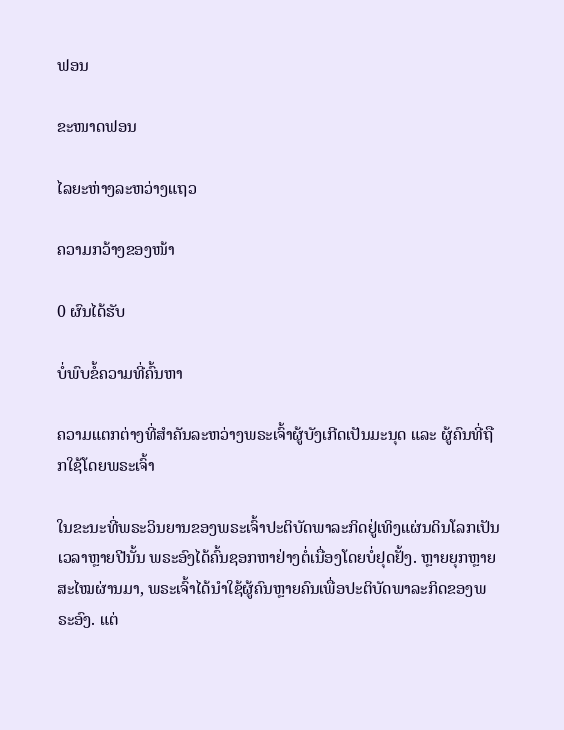ຟອນ

ຂະໜາດຟອນ

ໄລຍະຫ່າງລະຫວ່າງແຖວ

ຄວາມກວ້າງຂອງໜ້າ

0 ຜົນໄດ້ຮັບ

ບໍ່ພົບຂໍ້ຄວາມທີ່ຄົ້ນຫາ

ຄວາມແຕກຕ່າງທີ່ສໍາຄັນລະຫວ່າງພຣະເຈົ້າຜູ້ບັງເກີດເປັນມະນຸດ ແລະ ຜູ້ຄົນທີ່ຖືກໃຊ້ໂດຍພຣະເຈົ້າ

ໃນຂະນະທີ່ພຣະວິນຍານຂອງພຣະເຈົ້າປະຕິບັດພາລະກິດຢູ່ເທິງແຜ່ນດິນໂລກເປັນເວລາຫຼາຍປີນັ້ນ ພຣະອົງໄດ້ຄົ້ນຊອກຫາຢ່າງຕໍ່ເນື່ອງໂດຍບໍ່ຢຸດຢັ້ງ. ຫຼາຍຍຸກຫຼາຍສະໄໝຜ່ານມາ, ພຣະເຈົ້າໄດ້ນໍາໃຊ້ຜູ້ຄົນຫຼາຍຄົນເພື່ອປະຕິບັດພາລະກິດຂອງພຣະອົງ. ແຕ່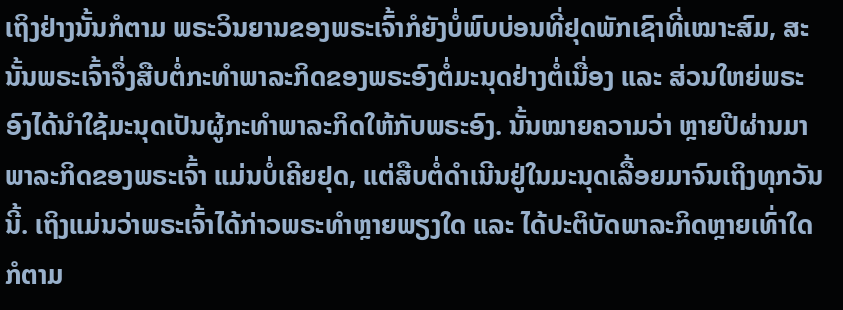ເຖິງຢ່າງນັ້ນກໍຕາມ ພຣະວິນຍານຂອງພຣະເຈົ້າກໍຍັງບໍ່ພົບບ່ອນທີ່ຢຸດພັກເຊົາທີ່ເໝາະສົມ, ສະນັ້ນພຣະເຈົ້າຈຶ່ງສືບຕໍ່ກະທໍາພາລະກິດຂອງພຣະອົງຕໍ່ມະນຸດຢ່າງຕໍ່ເນື່ອງ ແລະ ສ່ວນໃຫຍ່ພຣະອົງໄດ້ນໍາໃຊ້ມະນຸດເປັນຜູ້ກະທໍາພາລະກິດໃຫ້ກັບພຣະອົງ. ນັ້ນໝາຍຄວາມວ່າ ຫຼາຍປີຜ່ານມາ ພາລະກິດຂອງພຣະເຈົ້າ ແມ່ນບໍ່ເຄີຍຢຸດ, ແຕ່ສືບຕໍ່ດໍາເນີນຢູ່ໃນມະນຸດເລື້ອຍມາຈົນເຖິງທຸກວັນນີ້. ເຖິງແມ່ນວ່າພຣະເຈົ້າໄດ້ກ່າວພຣະທໍາຫຼາຍພຽງໃດ ແລະ ໄດ້ປະຕິບັດພາລະກິດຫຼາຍເທົ່າໃດກໍຕາມ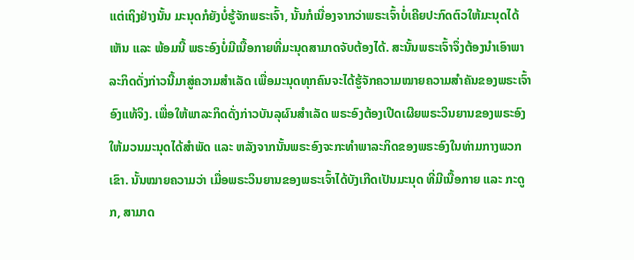ແຕ່ເຖິງຢ່າງນັ້ນ ມະນຸດກໍຍັງບໍ່ຮູ້ຈັກພຣະເຈົ້າ, ນັ້ນກໍເນື່ອງຈາກວ່າພຣະເຈົ້າບໍ່ເຄີຍປະກົດຕົວໃຫ້ມະນຸດໄດ້ເຫັນ ແລະ ພ້ອມນີ້ ພຣະອົງບໍ່ມີເນື້ອກາຍທີ່ມະນຸດສາມາດຈັບຕ້ອງໄດ້. ສະນັ້ນພຣະເຈົ້າຈຶ່ງຕ້ອງນໍາເອົາພາລະກິດດັ່ງກ່າວນີ້ມາສູ່ຄວາມສໍາເລັດ ເພື່ອມະນຸດທຸກຄົນຈະໄດ້ຮູ້ຈັກຄວາມໝາຍຄວາມສໍາຄັນຂອງພຣະເຈົ້າອົງແທ້ຈິງ. ເພື່ອໃຫ້ພາລະກິດດັ່ງກ່າວບັນລຸຜົນສໍາເລັດ ພຣະອົງຕ້ອງເປີດເຜີຍພຣະວິນຍານຂອງພຣະອົງໃຫ້ມວນມະນຸດໄດ້ສໍາພັດ ແລະ ຫລັງຈາກນັ້ນພຣະອົງຈະກະທໍາພາລະກິດຂອງພຣະອົງໃນທ່າມກາງພວກເຂົາ. ນັ້ນໝາຍຄວາມວ່າ ເມື່ອພຣະວິນຍານຂອງພຣະເຈົ້າໄດ້ບັງເກີດເປັນມະນຸດ ທີ່ມີເນື້ອກາຍ ແລະ ກະດູກ, ສາມາດ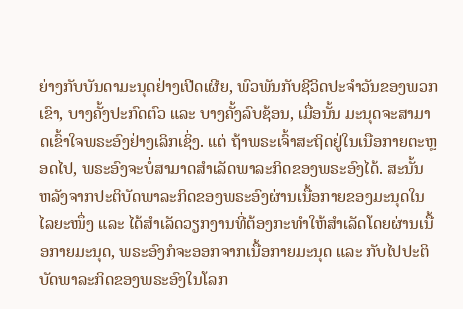ຍ່າງກັບບັນດາມະນຸດຢ່າງເປີດເຜີຍ, ພົວພັນກັບຊີວິດປະຈໍາວັນຂອງພວກເຂົາ, ບາງຄັ້ງປະກົດຕົວ ແລະ ບາງຄັ້ງລົບຊ້ອນ, ເມື່ອນັ້ນ ມະນຸດຈະສາມາດເຂົ້າໃຈພຣະອົງຢ່າງເລິກເຊິ່ງ. ແຕ່ ຖ້າພຣະເຈົ້າສະຖິດຢູ່ໃນເນືອກາຍຕະຫຼອດໄປ, ພຣະອົງຈະບໍ່ສາມາດສໍາເລັດພາລະກິດຂອງພຣະອົງໄດ້. ສະນັ້ນ ຫລັງຈາກປະຕິບັດພາລະກິດຂອງພຣະອົງຜ່ານເນື້ອກາຍຂອງມະນຸດໃນໄລຍະໜຶ່ງ ແລະ ໄດ້ສໍາເລັດວຽກງານທີ່ຕ້ອງກະທໍາໃຫ້ສໍາເລັດໂດຍຜ່ານເນື້ອກາຍມະນຸດ, ພຣະອົງກໍຈະອອກຈາກເນື້ອກາຍມະນຸດ ແລະ ກັບໄປປະຕິບັດພາລະກິດຂອງພຣະອົງໃນໂລກ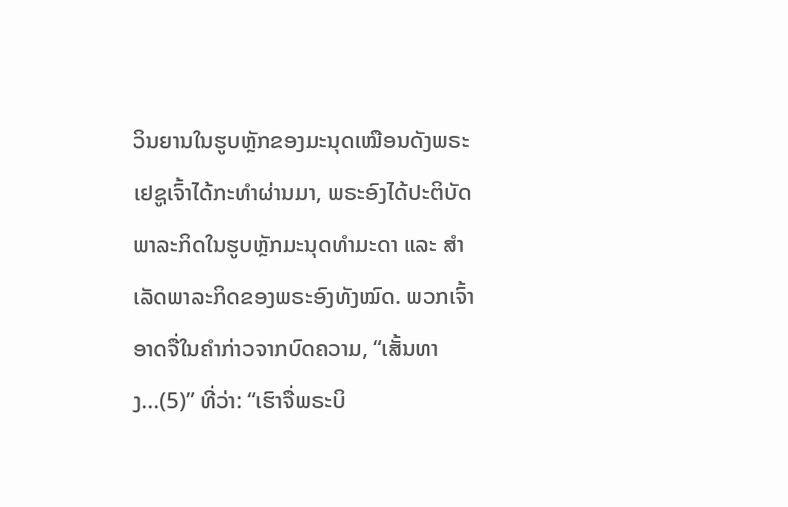ວິນຍານໃນຮູບຫຼັກຂອງມະນຸດເໝືອນດັງພຣະເຢຊູເຈົ້າໄດ້ກະທໍາຜ່ານມາ, ພຣະອົງໄດ້ປະຕິບັດພາລະກິດໃນຮູບຫຼັກມະນຸດທໍາມະດາ ແລະ ສໍາເລັດພາລະກິດຂອງພຣະອົງທັງໝົດ. ພວກເຈົ້າອາດຈື່ໃນຄໍາກ່າວຈາກບົດຄວາມ, “ເສັ້ນທາງ...(5)” ທີ່ວ່າ: “ເຮົາຈື່ພຣະບິ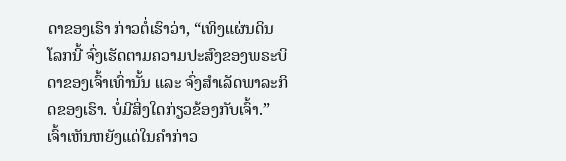ດາຂອງເຮົາ ກ່າວຕໍ່ເຮົາວ່າ, “ເທິງແຜ່ນດິນໂລກນີ້ ຈົ່ງເຮັດຕາມຄວາມປະສົງຂອງພຣະບິດາຂອງເຈົ້າເທົ່ານັ້ນ ແລະ ຈົ່ງສໍາເລັດພາລະກິດຂອງເຮົາ. ບໍ່ມີສິ່ງໃດກ່ຽວຂ້ອງກັບເຈົ້າ.” ເຈົ້າເຫັນຫຍັງແດ່ໃນຄໍາກ່າວ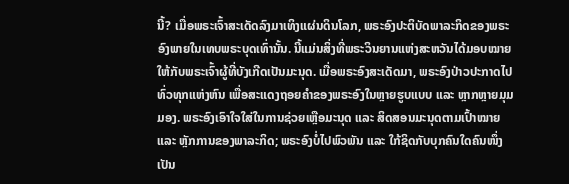ນີ້? ເມື່ອພຣະເຈົ້າສະເດັດລົງມາເທິງແຜ່ນດິນໂລກ, ພຣະອົງປະຕິບັດພາລະກິດຂອງພຣະອົງພາຍໃນເທບພຣະບຸດເທົ່ານັ້ນ. ນີ້ແມ່ນສິ່ງທີ່ພຣະວິນຍານແຫ່ງສະຫວັນໄດ້ມອບໝາຍໃຫ້ກັບພຣະເຈົ້າຜູ້ທີ່ບັງເກີດເປັນມະນຸດ. ເມື່ອພຣະອົງສະເດັດມາ, ພຣະອົງປ່າວປະກາດໄປທົ່ວທຸກແຫ່ງຫົນ ເພື່ອສະແດງຖອຍຄໍາຂອງພຣະອົງໃນຫຼາຍຮູບແບບ ແລະ ຫຼາກຫຼາຍມຸມມອງ. ພຣະອົງເອົາໃຈໃສ່ໃນການຊ່ວຍເຫຼືອມະນຸດ ແລະ ສິດສອນມະນຸດຕາມເປົ້າໝາຍ ແລະ ຫຼັກການຂອງພາລະກິດ; ພຣະອົງບໍ່ໄປພົວພັນ ແລະ ໃກ້ຊິດກັບບຸກຄົນໃດຄົນໜຶ່ງເປັນ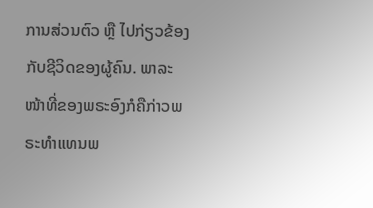ການສ່ວນຕົວ ຫຼື ໄປກ່ຽວຂ້ອງກັບຊີວິດຂອງຜູ້ຄົນ. ພາລະໜ້າທີ່ຂອງພຣະອົງກໍຄືກ່າວພຣະທໍາແທນພ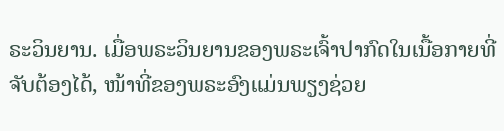ຣະວິນຍານ. ເມື່ອພຣະວິນຍານຂອງພຣະເຈົ້າປາກົດໃນເນື້ອກາຍທີ່ຈັບຕ້ອງໄດ້, ໜ້າທີ່ຂອງພຣະອົງແມ່ນພຽງຊ່ວຍ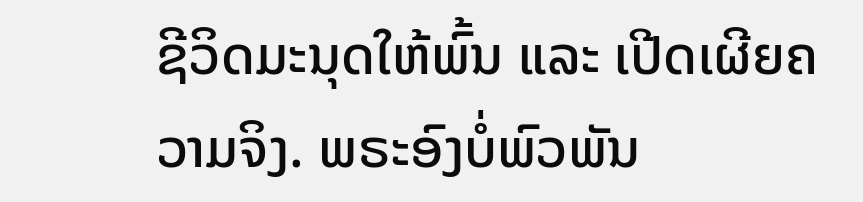ຊີວິດມະນຸດໃຫ້ພົ້ນ ແລະ ເປີດເຜີຍຄວາມຈິງ. ພຣະອົງບໍ່ພົວພັນ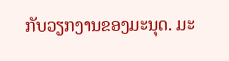ກັບວຽກງານຂອງມະນຸດ. ມະ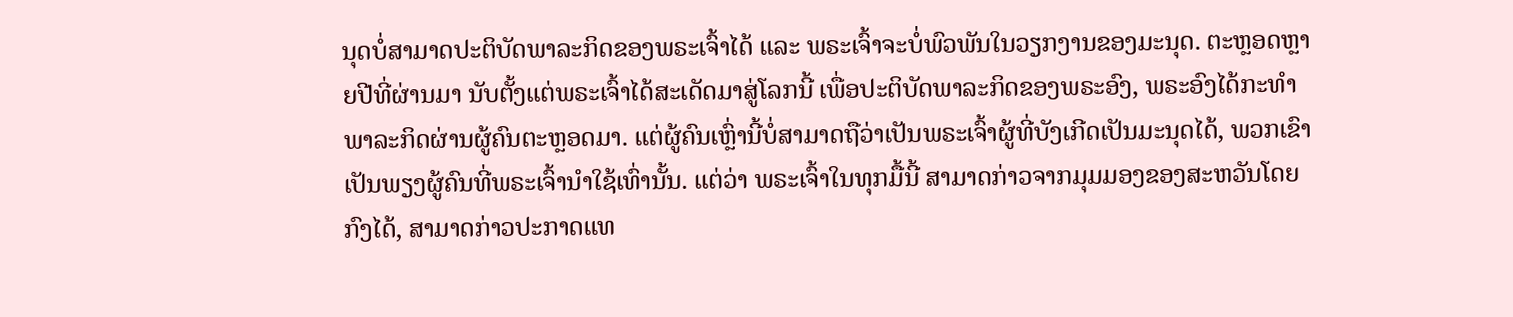ນຸດບໍ່ສາມາດປະຕິບັດພາລະກິດຂອງພຣະເຈົ້າໄດ້ ແລະ ພຣະເຈົ້າຈະບໍ່ພົວພັນໃນວຽກງານຂອງມະນຸດ. ຕະຫຼອດຫຼາຍປີທີ່ຜ່ານມາ ນັບຕັ້ງແຕ່ພຣະເຈົ້າໄດ້ສະເດັດມາສູ່ໂລກນີ້ ເພື່ອປະຕິບັດພາລະກິດຂອງພຣະອົງ, ພຣະອົງໄດ້ກະທໍາພາລະກິດຜ່ານຜູ້ຄົນຕະຫຼອດມາ. ແຕ່ຜູ້ຄົນເຫຼົ່ານີ້ບໍ່ສາມາດຖືວ່າເປັນພຣະເຈົ້າຜູ້ທີ່ບັງເກີດເປັນມະນຸດໄດ້, ພວກເຂົາເປັນພຽງຜູ້ຄົນທີ່ພຣະເຈົ້ານໍາໃຊ້ເທົ່ານັ້ນ. ແຕ່ວ່າ ພຣະເຈົ້າໃນທຸກມື້ນີ້ ສາມາດກ່າວຈາກມຸມມອງຂອງສະຫວັນໂດຍກົງໄດ້, ສາມາດກ່າວປະກາດແທ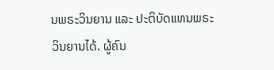ນພຣະວິນຍານ ແລະ ປະຕິບັດແທນພຣະວິນຍານໄດ້. ຜູ້ຄົນ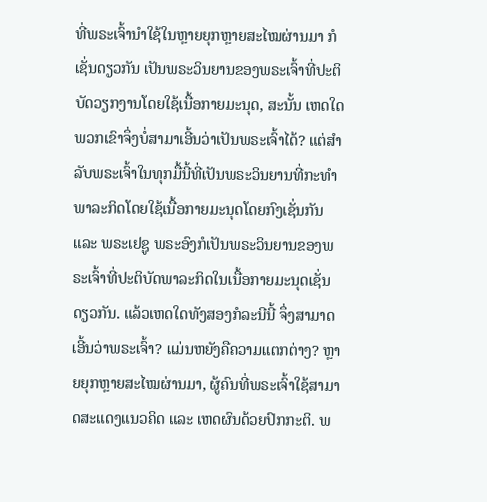ທີ່ພຣະເຈົ້ານໍາໃຊ້ໃນຫຼາຍຍຸກຫຼາຍສະໄໝຜ່ານມາ ກໍເຊັ່ນດຽວກັນ ເປັນພຣະວິນຍານຂອງພຣະເຈົ້າທີ່ປະຕິບັດວຽກງານໂດຍໃຊ້ເນື້ອກາຍມະນຸດ, ສະນັ້ນ ເຫດໃດພວກເຂົາຈຶ່ງບໍ່ສາມາເອີ້ນວ່າເປັນພຣະເຈົ້າໄດ້? ແຕ່ສໍາລັບພຣະເຈົ້າໃນທຸກມື້ນີ້ທີ່ເປັນພຣະວິນຍານທີ່ກະທໍາພາລະກິດໂດຍໃຊ້ເນື້ອກາຍມະນຸດໂດຍກົງເຊັ່ນກັນ ແລະ ພຣະເຢຊູ ພຣະອົງກໍເປັນພຣະວິນຍານຂອງພຣະເຈົ້າທີ່ປະຕິບັດພາລະກິດໃນເນື້ອກາຍມະນຸດເຊັ່ນດຽວກັນ. ແລ້ວເຫດໃດທັງສອງກໍລະນີນີ້ ຈຶ່ງສາມາດເອີ້ນວ່າພຣະເຈົ້າ? ແມ່ນຫຍັງຄືຄວາມແຕກຕ່າງ? ຫຼາຍຍຸກຫຼາຍສະໄໝຜ່ານມາ, ຜູ້ຄົນທີ່ພຣະເຈົ້າໃຊ້ສາມາດສະແດງແນວຄິດ ແລະ ເຫດຜົນດ້ວຍປົກກະຕິ. ພ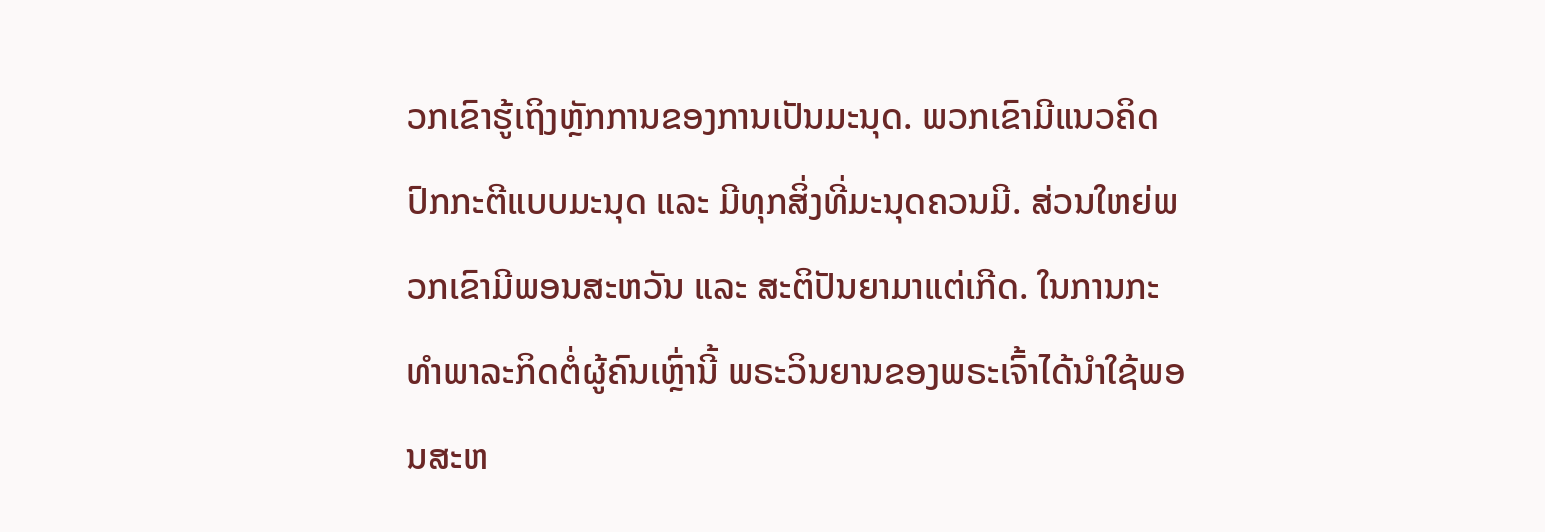ວກເຂົາຮູ້ເຖິງຫຼັກການຂອງການເປັນມະນຸດ. ພວກເຂົາມີແນວຄິດປົກກະຕີແບບມະນຸດ ແລະ ມີທຸກສິ່ງທີ່ມະນຸດຄວນມີ. ສ່ວນໃຫຍ່ພວກເຂົາມີພອນສະຫວັນ ແລະ ສະຕິປັນຍາມາແຕ່ເກີດ. ໃນການກະທໍາພາລະກິດຕໍ່ຜູ້ຄົນເຫຼົ່ານີ້ ພຣະວິນຍານຂອງພຣະເຈົ້າໄດ້ນໍາໃຊ້ພອນສະຫ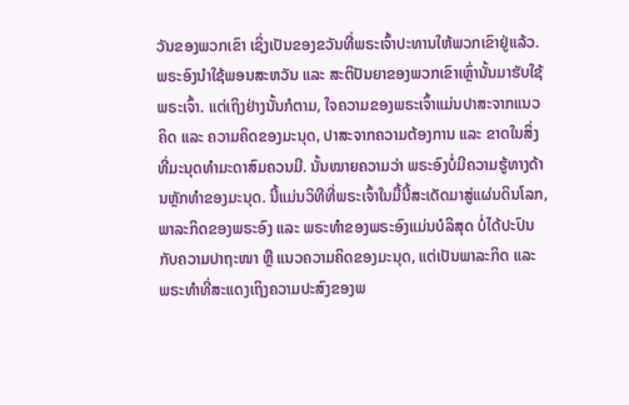ວັນຂອງພວກເຂົາ ເຊິ່ງເປັນຂອງຂວັນທີ່ພຣະເຈົ້າປະທານໃຫ້ພວກເຂົາຢູ່ແລ້ວ. ພຣະອົງນໍາໃຊ້ພອນສະຫວັນ ແລະ ສະຕິປັນຍາຂອງພວກເຂົາເຫຼົ່ານັ້ນມາຮັບໃຊ້ພຣະເຈົ້າ. ແຕ່ເຖິງຢ່າງນັ້ນກໍຕາມ, ໃຈຄວາມຂອງພຣະເຈົ້າແມ່ນປາສະຈາກແນວຄິດ ແລະ ຄວາມຄິດຂອງມະນຸດ, ປາສະຈາກຄວາມຕ້ອງການ ແລະ ຂາດໃນສິ່ງທີ່ມະນຸດທໍາມະດາສົມຄວນມີ. ນັ້ນໝາຍຄວາມວ່າ ພຣະອົງບໍ່ມີຄວາມຮູ້ທາງດ້ານຫຼັກທໍາຂອງມະນຸດ. ນີ້ແມ່ນວິທີທີ່ພຣະເຈົ້າໃນມື້ນີ້ສະເດັດມາສູ່ແຜ່ນດິນໂລກ, ພາລະກິດຂອງພຣະອົງ ແລະ ພຣະທໍາຂອງພຣະອົງແມ່ນບໍລິສຸດ ບໍ່ໄດ້ປະປົນກັບຄວາມປາຖະໜາ ຫຼື ແນວຄວາມຄິດຂອງມະນຸດ, ແຕ່ເປັນພາລະກິດ ແລະ ພຣະທໍາທີ່ສະແດງເຖິງຄວາມປະສົງຂອງພ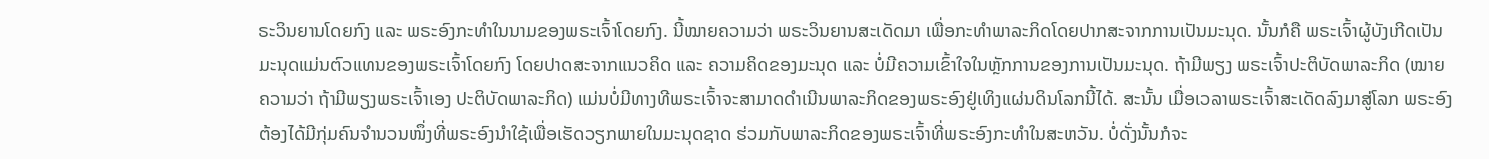ຣະວິນຍານໂດຍກົງ ແລະ ພຣະອົງກະທໍາໃນນາມຂອງພຣະເຈົ້າໂດຍກົງ. ນີ້ໝາຍຄວາມວ່າ ພຣະວິນຍານສະເດັດມາ ເພື່ອກະທໍາພາລະກິດໂດຍປາກສະຈາກການເປັນມະນຸດ. ນັ້ນກໍຄື ພຣະເຈົ້າຜູ້ບັງເກີດເປັນມະນຸດແມ່ນຕົວແທນຂອງພຣະເຈົ້າໂດຍກົງ ໂດຍປາດສະຈາກແນວຄິດ ແລະ ຄວາມຄິດຂອງມະນຸດ ແລະ ບໍ່ມີຄວາມເຂົ້າໃຈໃນຫຼັກການຂອງການເປັນມະນຸດ. ຖ້າມີພຽງ ພຣະເຈົ້າປະຕິບັດພາລະກິດ (ໝາຍຄວາມວ່າ ຖ້າມີພຽງພຣະເຈົ້າເອງ ປະຕິບັດພາລະກິດ) ແມ່ນບໍ່ມີທາງທີພຣະເຈົ້າຈະສາມາດດໍາເນີນພາລະກິດຂອງພຣະອົງຢູ່ເທິງແຜ່ນດິນໂລກນີ້ໄດ້. ສະນັ້ນ ເມື່ອເວລາພຣະເຈົ້າສະເດັດລົງມາສູ່ໂລກ ພຣະອົງຕ້ອງໄດ້ມີກຸ່ມຄົນຈໍານວນໜຶ່ງທີ່ພຣະອົງນໍາໃຊ້ເພື່ອເຮັດວຽກພາຍໃນມະນຸດຊາດ ຮ່ວມກັບພາລະກິດຂອງພຣະເຈົ້າທີ່ພຣະອົງກະທໍາໃນສະຫວັນ. ບໍ່ດັ່ງນັ້ນກໍຈະ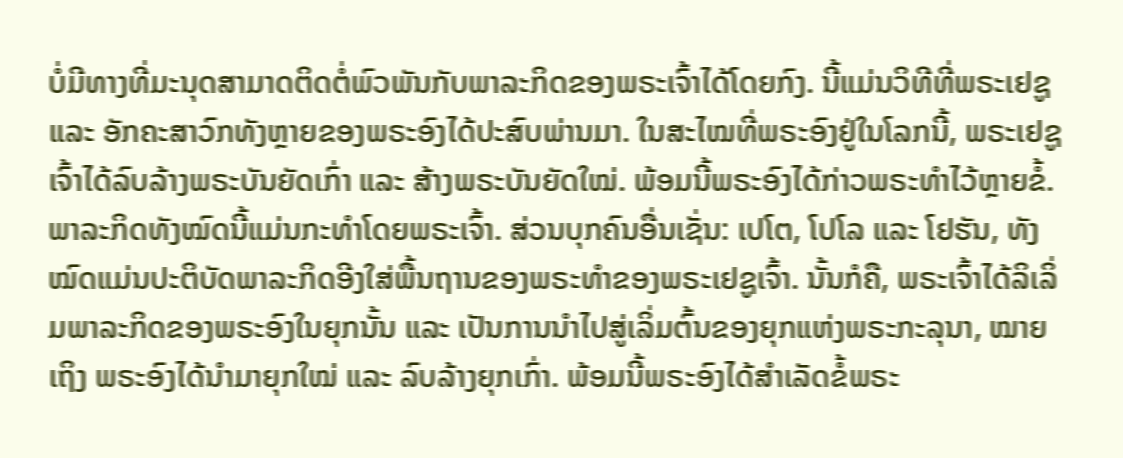ບໍ່ມີທາງທີ່ມະນຸດສາມາດຕິດຕໍ່ພົວພັນກັບພາລະກິດຂອງພຣະເຈົ້າໄດ້ໂດຍກົງ. ນີ້ແມ່ນວິທີທີ່ພຣະເຢຊູ ແລະ ອັກຄະສາວົກທັງຫຼາຍຂອງພຣະອົງໄດ້ປະສົບພ່ານມາ. ໃນສະໄໝທີ່ພຣະອົງຢູ່ໃນໂລກນີ້, ພຣະເຢຊູເຈົ້າໄດ້ລົບລ້າງພຣະບັນຍັດເກົ່າ ແລະ ສ້າງພຣະບັນຍັດໃໝ່. ພ້ອມນີ້ພຣະອົງໄດ້ກ່າວພຣະທໍາໄວ້ຫຼາຍຂໍ້. ພາລະກິດທັງໝົດນີ້ແມ່ນກະທໍາໂດຍພຣະເຈົ້າ. ສ່ວນບຸກຄົນອື່ນເຊັ່ນ: ເປໂຕ, ໂປໂລ ແລະ ໂຢຮັນ, ທັງໝົດແມ່ນປະຕິບັດພາລະກິດອີງໃສ່ພື້ນຖານຂອງພຣະທໍາຂອງພຣະເຢຊູເຈົ້າ. ນັ້ນກໍຄື, ພຣະເຈົ້າໄດ້ລິເລິ່ມພາລະກິດຂອງພຣະອົງໃນຍຸກນັ້ນ ແລະ ເປັນການນໍາໄປສູ່ເລິ່ມຕົ້ນຂອງຍຸກແຫ່ງພຣະກະລຸນາ, ໝາຍເຖິງ ພຣະອົງໄດ້ນໍາມາຍຸກໃໝ່ ແລະ ລົບລ້າງຍຸກເກົ່າ. ພ້ອມນີ້ພຣະອົງໄດ້ສໍາເລັດຂໍ້ພຣະ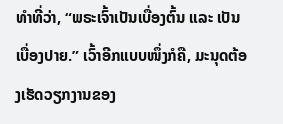ທໍາທີ່ວ່າ, “ພຣະເຈົ້າເປັນເບື່ອງຕົ້ນ ແລະ ເປັນເບື່ອງປາຍ.” ເວົ້າອີກແບບໜຶ່ງກໍຄື, ມະນຸດຕ້ອງເຮັດວຽກງານຂອງ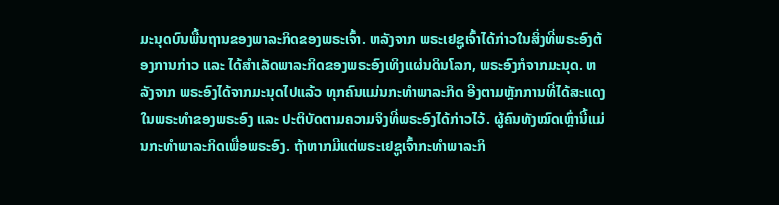ມະນຸດບົນພື້ນຖານຂອງພາລະກິດຂອງພຣະເຈົ້າ. ຫລັງຈາກ ພຣະເຢຊູເຈົ້າໄດ້ກ່າວໃນສິ່ງທີ່ພຣະອົງຕ້ອງການກ່າວ ແລະ ໄດ້ສໍາເລັດພາລະກິດຂອງພຣະອົງເທິງແຜ່ນດິນໂລກ, ພຣະອົງກໍຈາກມະນຸດ. ຫລັງຈາກ ພຣະອົງໄດ້ຈາກມະນຸດໄປແລ້ວ ທຸກຄົນແມ່ນກະທໍາພາລະກິດ ອີງຕາມຫຼັກການທີ່ໄດ້ສະແດງໃນພຣະທໍາຂອງພຣະອົງ ແລະ ປະຕິບັດຕາມຄວາມຈິງທີ່ພຣະອົງໄດ້ກ່າວໄວ້. ຜູ້ຄົນທັງໝົດເຫຼົ່ານີ້ແມ່ນກະທໍາພາລະກິດເພື່ອພຣະອົງ. ຖ້າຫາກມີແຕ່ພຣະເຢຊູເຈົ້າກະທໍາພາລະກິ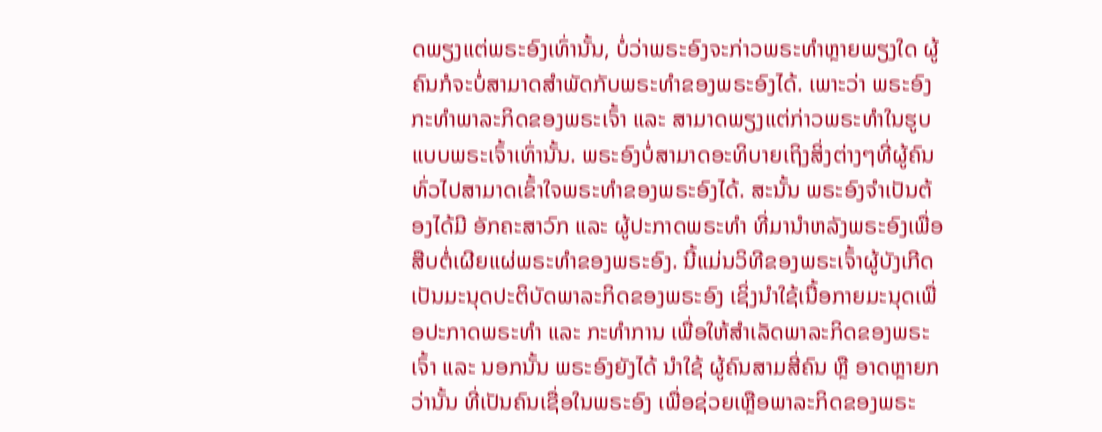ດພຽງແຕ່ພຣະອົງເທົ່ານັ້ນ, ບໍ່ວ່າພຣະອົງຈະກ່າວພຣະທໍາຫຼາຍພຽງໃດ ຜູ້ຄົນກໍຈະບໍ່ສາມາດສໍາພັດກັບພຣະທໍາຂອງພຣະອົງໄດ້. ເພາະວ່າ ພຣະອົງກະທໍາພາລະກິດຂອງພຣະເຈົ້າ ແລະ ສາມາດພຽງແຕ່ກ່າວພຣະທໍາໃນຮູບແບບພຣະເຈົ້າເທົ່ານັ້ນ. ພຣະອົງບໍ່ສາມາດອະທິບາຍເຖິງສິ່ງຕ່າງໆທີ່ຜູ້ຄົນທົ່ວໄປສາມາດເຂົ້າໃຈພຣະທໍາຂອງພຣະອົງໄດ້. ສະນັ້ນ ພຣະອົງຈໍາເປັນຕ້ອງໄດ້ມີ ອັກຄະສາວົກ ແລະ ຜູ້ປະກາດພຣະທໍາ ທີ່ມານໍາຫລັງພຣະອົງເພື່ອສືບຕໍ່ເຜີຍແຜ່ພຣະທໍາຂອງພຣະອົງ. ນີ້ແມ່ນວິທີຂອງພຣະເຈົ້າຜູ້ບັງເກີດເປັນມະນຸດປະຕິບັດພາລະກິດຂອງພຣະອົງ ເຊິ່ງນໍາໃຊ້ເນື້ອກາຍມະນຸດເພື່ອປະກາດພຣະທໍາ ແລະ ກະທໍາການ ເພື່ອໃຫ້ສໍາເລັດພາລະກິດຂອງພຣະເຈົ້າ ແລະ ນອກນັ້ນ ພຣະອົງຍັງໄດ້ ນໍາໃຊ້ ຜູ້ຄົນສາມສີ່ຄົນ ຫຼື ອາດຫຼາຍກວ່ານັ້ນ ທີ່ເປັນຄົນເຊື່ອໃນພຣະອົງ ເພື່ອຊ່ວຍເຫຼືອພາລະກິດຂອງພຣະ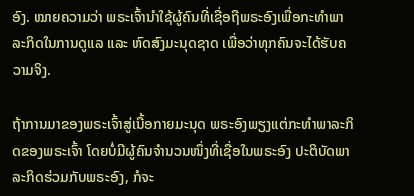ອົງ. ໝາຍຄວາມວ່າ ພຣະເຈົ້ານໍາໃຊ້ຜູ້ຄົນທີ່ເຊື່ອຖືພຣະອົງເພື່ອກະທໍາພາລະກິດໃນການດູແລ ແລະ ຫົດສົງມະນຸດຊາດ ເພື່ອວ່າທຸກຄົນຈະໄດ້ຮັບຄວາມຈິງ.

ຖ້າການມາຂອງພຣະເຈົ້າສູ່ເນື້ອກາຍມະນຸດ ພຣະອົງພຽງແຕ່ກະທໍາພາລະກິດຂອງພຣະເຈົ້າ ໂດຍບໍ່ມີຜູ້ຄົນຈໍານວນໜຶ່ງທີ່ເຊື່ອໃນພຣະອົງ ປະຕິບັດພາລະກິດຮ່ວມກັບພຣະອົງ, ກໍຈະ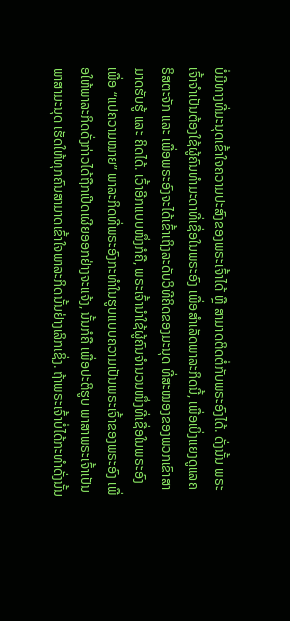ບໍ່ມີທາງທີ່ມະນຸດເຂົ້າໃຈຄວາມປະສົງຂອງພຣະເຈົ້າໄດ້ ຫຼື ສາມາດຕິດຕໍ່ກັບພຣະອົງໄດ້. ດັ່ງນັ້ນ ພຣະເຈົ້າຈໍາເປັນຕ້ອງໃຊ້ຜູ້ຄົນທໍາມະດາທີ່ເຊື່ອໃນພຣະອົງ ເພື່ອສໍາເລັດພາລະກິດນີ້, ເພື່ອເບິ່ງແຍງດູແລຄຣິສຕະຈັກ ແລະ ເພື່ອພຣະອົງຈະໄດ້ເຂົ້າເຖິງລະດັບວິທີຄິດຂອງມະນຸດ ທີ່ສະໝອງຂອງພວກເຂົາສາມາດຮັບຮູ້ ແລະ ຄິດໄດ້. ເວົ້າອີກແບບໜຶ່ງກໍຄື, ພຣະເຈົ້ານໍາໃຊ້ຜູ້ຄົນຈໍານວນໜຶ່ງທີ່ເຊື່ອໃນພຣະອົງ ເພື່ອ “ແປຄວາມໝາຍ” ພາລະກິດທີ່ພຣະອົງກະທໍາໃນຮູບແບບຄວາມເປັນພຣະເຈົ້າຂອງພຣະອົງ ເພື່ອໃຫ້ພາລະກິດດັ່ງກ່າວໄດ້ຖືກເປີດເຜີຍອອກຢ່າງຈະແຈ້ງ, ນັ້ນກໍຄື ເພື່ອປະຕິຮູບ ພາສາພຣະເຈົ້າເປັນພາສາມະນຸດ ເຮັດໃຫ້ທຸກຄົນສາມາດເຂົ້າໃຈພາລະກິດນັ້ນຢ່າງເລິກເຊິ່ງ. ຖ້າພຣະເຈົ້າບໍ່ໄດ້ກະທໍາດັ່ງນັ້ນ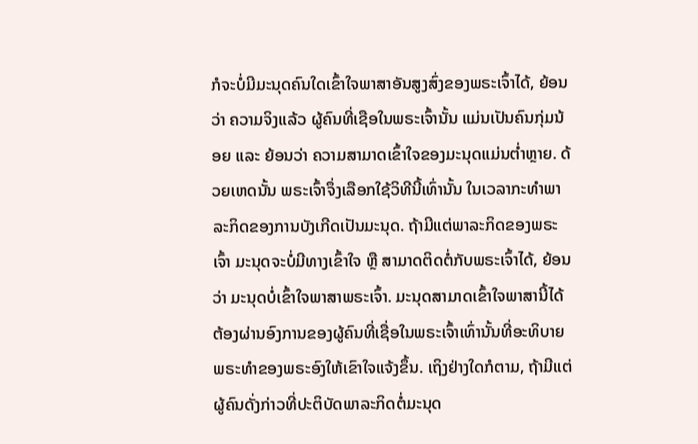ກໍຈະບໍ່ມີມະນຸດຄົນໃດເຂົ້າໃຈພາສາອັນສູງສົ່ງຂອງພຣະເຈົ້າໄດ້, ຍ້ອນວ່າ ຄວາມຈິງແລ້ວ ຜູ້ຄົນທີ່ເຊືອໃນພຣະເຈົ້ານັ້ນ ແມ່ນເປັນຄົນກຸ່ມນ້ອຍ ແລະ ຍ້ອນວ່າ ຄວາມສາມາດເຂົ້າໃຈຂອງມະນຸດແມ່ນຕໍ່າຫຼາຍ. ດ້ວຍເຫດນັ້ນ ພຣະເຈົ້າຈຶ່ງເລືອກໃຊ້ວິທີນີ້ເທົ່ານັ້ນ ໃນເວລາກະທໍາພາລະກິດຂອງການບັງເກີດເປັນມະນຸດ. ຖ້າມີແຕ່ພາລະກິດຂອງພຣະເຈົ້າ ມະນຸດຈະບໍ່ມີທາງເຂົ້າໃຈ ຫຼື ສາມາດຕິດຕໍ່ກັບພຣະເຈົ້າໄດ້, ຍ້ອນວ່າ ມະນຸດບໍ່ເຂົ້າໃຈພາສາພຣະເຈົ້າ. ມະນຸດສາມາດເຂົ້າໃຈພາສານີ້ໄດ້ ຕ້ອງຜ່ານອົງການຂອງຜູ້ຄົນທີ່ເຊື່ອໃນພຣະເຈົ້າເທົ່ານັ້ນທີ່ອະທິບາຍພຣະທໍາຂອງພຣະອົງໃຫ້ເຂົາໃຈແຈ້ງຂຶ້ນ. ເຖິງຢ່າງໃດກໍຕາມ, ຖ້າມີແຕ່ຜູ້ຄົນດັ່ງກ່າວທີ່ປະຕິບັດພາລະກິດຕໍ່ມະນຸດ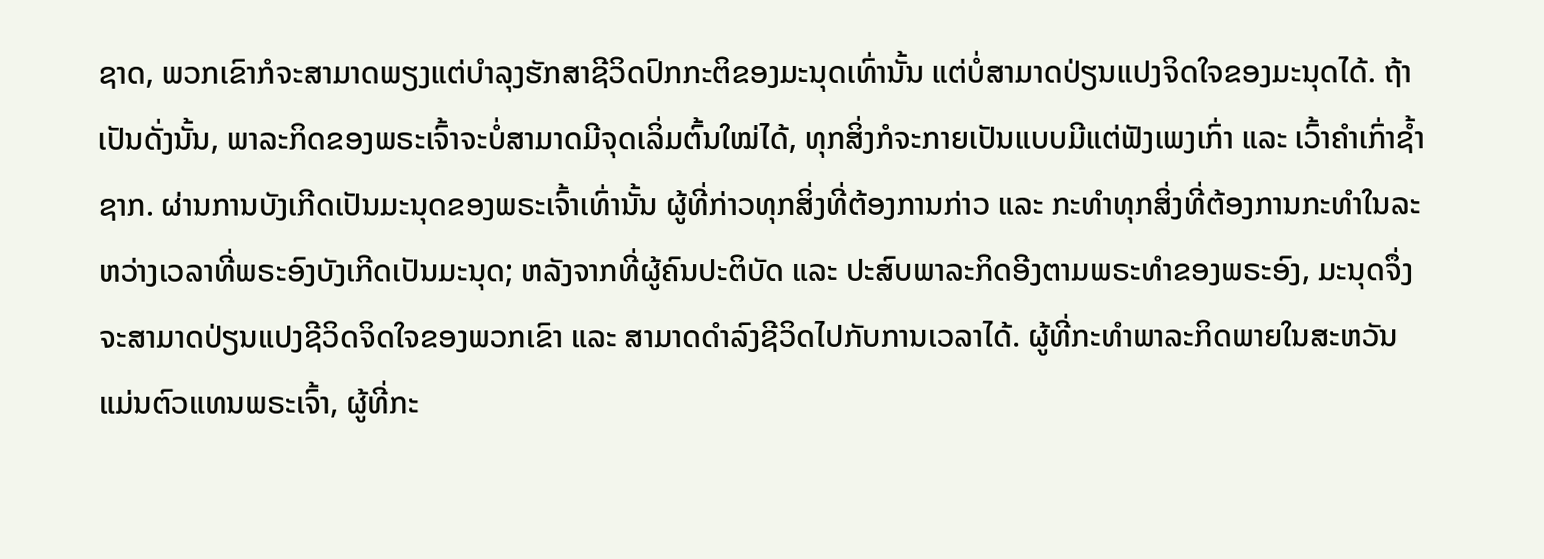ຊາດ, ພວກເຂົາກໍຈະສາມາດພຽງແຕ່ບໍາລຸງຮັກສາຊີວິດປົກກະຕິຂອງມະນຸດເທົ່ານັ້ນ ແຕ່ບໍ່ສາມາດປ່ຽນແປງຈິດໃຈຂອງມະນຸດໄດ້. ຖ້າເປັນດັ່ງນັ້ນ, ພາລະກິດຂອງພຣະເຈົ້າຈະບໍ່ສາມາດມີຈຸດເລິ່ມຕົ້ນໃໝ່ໄດ້, ທຸກສິ່ງກໍຈະກາຍເປັນແບບມີແຕ່ຟັງເພງເກົ່າ ແລະ ເວົ້າຄໍາເກົ່າຊໍ້າຊາກ. ຜ່ານການບັງເກີດເປັນມະນຸດຂອງພຣະເຈົ້າເທົ່ານັ້ນ ຜູ້ທີ່ກ່າວທຸກສິ່ງທີ່ຕ້ອງການກ່າວ ແລະ ກະທໍາທຸກສິ່ງທີ່ຕ້ອງການກະທໍາໃນລະຫວ່າງເວລາທີ່ພຣະອົງບັງເກີດເປັນມະນຸດ; ຫລັງຈາກທີ່ຜູ້ຄົນປະຕິບັດ ແລະ ປະສົບພາລະກິດອີງຕາມພຣະທໍາຂອງພຣະອົງ, ມະນຸດຈຶ່ງຈະສາມາດປ່ຽນແປງຊີວິດຈິດໃຈຂອງພວກເຂົາ ແລະ ສາມາດດໍາລົງຊີວິດໄປກັບການເວລາໄດ້. ຜູ້ທີ່ກະທໍາພາລະກິດພາຍໃນສະຫວັນແມ່ນຕົວແທນພຣະເຈົ້າ, ຜູ້ທີ່ກະ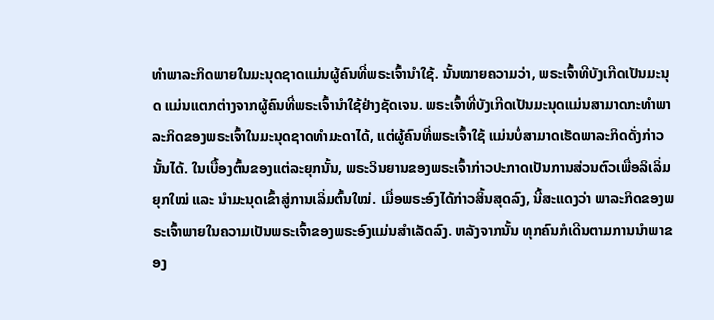ທໍາພາລະກິດພາຍໃນມະນຸດຊາດແມ່ນຜູ້ຄົນທີ່ພຣະເຈົ້ານໍາໃຊ້. ນັ້ນໝາຍຄວາມວ່າ, ພຣະເຈົ້າທີບັງເກີດເປັນມະນຸດ ແມ່ນແຕກຕ່າງຈາກຜູ້ຄົນທີ່ພຣະເຈົ້ານໍາໃຊ້ຢ່າງຊັດເຈນ. ພຣະເຈົ້າທີ່ບັງເກີດເປັນມະນຸດແມ່ນສາມາດກະທໍາພາລະກິດຂອງພຣະເຈົ້າໃນມະນຸດຊາດທໍາມະດາໄດ້, ແຕ່ຜູ້ຄົນທີ່ພຣະເຈົ້າໃຊ້ ແມ່ນບໍ່ສາມາດເຮັດພາລະກິດດັ່ງກ່າວນັ້ນໄດ້. ໃນເບື້ອງຕົ້ນຂອງແຕ່ລະຍຸກນັ້ນ, ພຣະວິນຍານຂອງພຣະເຈົ້າກ່າວປະກາດເປັນການສ່ວນຕົວເພື່ອລິເລິ່ມຍຸກໃໝ່ ແລະ ນໍາມະນຸດເຂົ້າສູ່ການເລິ່ມຕົ້ນໃໝ່. ເມື່ອພຣະອົງໄດ້ກ່າວສິ້ນສຸດລົງ, ນີ້ສະແດງວ່າ ພາລະກິດຂອງພຣະເຈົ້າພາຍໃນຄວາມເປັນພຣະເຈົ້າຂອງພຣະອົງແມ່ນສໍາເລັດລົງ. ຫລັງຈາກນັ້ນ ທຸກຄົນກໍເດີນຕາມການນໍາພາຂອງ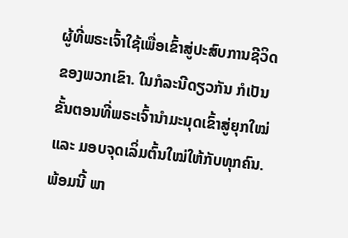ຜູ້ທີ່ພຣະເຈົ້າໃຊ້ເພື່ອເຂົ້າສູ່ປະສົບການຊີວິດຂອງພວກເຂົາ. ໃນກໍລະນີດຽວກັນ ກໍເປັນຂັ້ນຕອນທີ່ພຣະເຈົ້ານໍາມະນຸດເຂົ້າສູ່ຍຸກໃໝ່ ແລະ ມອບຈຸດເລິ່ມຕົ້ນໃໝ່ໃຫ້ກັບທຸກຄົນ. ພ້ອມນີ້ ພາ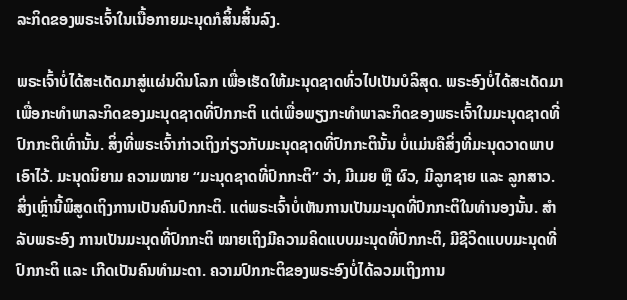ລະກິດຂອງພຣະເຈົ້າໃນເນື້ອກາຍມະນຸດກໍສິ້ນສິ້ນລົງ.

ພຣະເຈົ້າບໍ່ໄດ້ສະເດັດມາສູ່ແຜ່ນດິນໂລກ ເພື່ອເຮັດໃຫ້ມະນຸດຊາດທົ່ວໄປເປັນບໍລິສຸດ. ພຣະອົງບໍ່ໄດ້ສະເດັດມາເພື່ອກະທໍາພາລະກິດຂອງມະນຸດຊາດທີ່ປົກກະຕິ ແຕ່ເພື່ອພຽງກະທໍາພາລະກິດຂອງພຣະເຈົ້າໃນມະນຸດຊາດທີ່ປົກກະຕິເທົ່ານັ້ນ. ສິ່ງທີ່ພຣະເຈົ້າກ່າວເຖິງກ່ຽວກັບມະນຸດຊາດທີ່ປົກກະຕິນັ້ນ ບໍ່ແມ່ນຄືສິ່ງທີ່ມະນຸດວາດພາບເອົາໄວ້. ມະນຸດນິຍາມ ຄວາມໝາຍ “ມະນຸດຊາດທີ່ປົກກະຕິ” ວ່າ, ມີເມຍ ຫຼື ຜົວ, ມີລູກຊາຍ ແລະ ລູກສາວ. ສິ່ງເຫຼົ່ານີ້ພິສູດເຖິງການເປັນຄົນປົກກະຕິ. ແຕ່ພຣະເຈົ້າບໍ່ເຫັນການເປັນມະນຸດທີ່ປົກກະຕິໃນທໍານອງນັ້ນ. ສໍາລັບພຣະອົງ ການເປັນມະນຸດທີ່ປົກກະຕິ ໝາຍເຖິງມີຄວາມຄິດແບບມະນຸດທີ່ປົກກະຕິ, ມີຊີວິດແບບມະນຸດທີ່ປົກກະຕິ ແລະ ເກີດເປັນຄົນທໍາມະດາ. ຄວາມປົກກະຕິຂອງພຣະອົງບໍ່ໄດ້ລວມເຖິງການ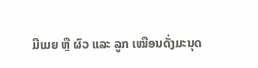ມີເມຍ ຫຼື ຜົວ ແລະ ລູກ ເໝືອນດັ່ງມະນຸດ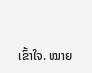ເຂົ້າໃຈ. ໝາຍ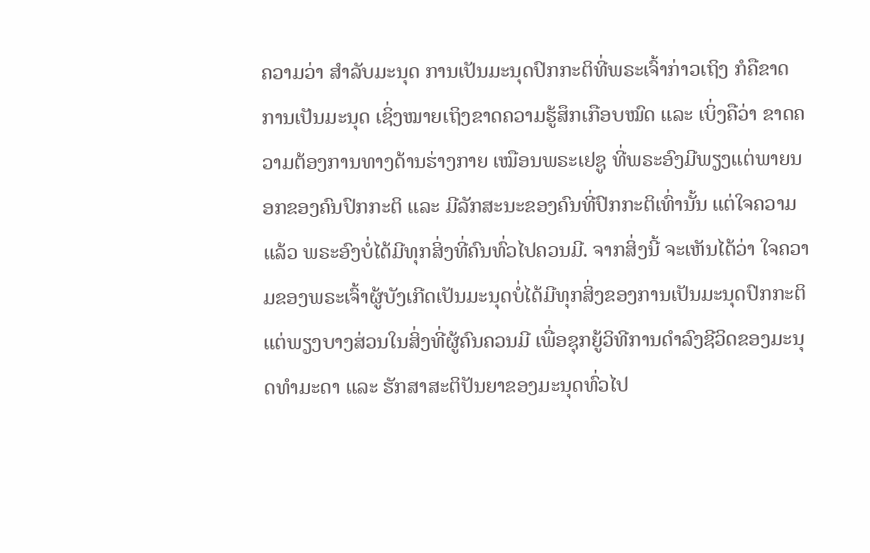ຄວາມວ່າ ສໍາລັບມະນຸດ ການເປັນມະນຸດປົກກະຕິທີ່ພຣະເຈົ້າກ່າວເຖິງ ກໍຄືຂາດການເປັນມະນຸດ ເຊິ່ງໝາຍເຖິງຂາດຄວາມຮູ້ສຶກເກືອບໝົດ ແລະ ເບິ່ງຄືວ່າ ຂາດຄວາມຕ້ອງການທາງດ້ານຮ່າງກາຍ ເໝືອນພຣະເຢຊູ ທີ່ພຣະອົງມີພຽງແຕ່ພາຍນອກຂອງຄົນປົກກະຕິ ແລະ ມີລັກສະນະຂອງຄົນທີ່ປົກກະຕິເທົ່ານັ້ນ ແຕ່ໃຈຄວາມແລ້ວ ພຣະອົງບໍ່ໄດ້ມີທຸກສິ່ງທີ່ຄົນທົ່ວໄປຄວນມີ. ຈາກສິ່ງນີ້ ຈະເຫັນໄດ້ວ່າ ໃຈຄວາມຂອງພຣະເຈົ້າຜູ້ບັງເກີດເປັນມະນຸດບໍ່ໄດ້ມີທຸກສິ່ງຂອງການເປັນມະນຸດປົກກະຕິ ແຕ່ພຽງບາງສ່ວນໃນສິ່ງທີ່ຜູ້ຄົນຄວນມີ ເພື່ອຊຸກຍູ້ວິທີການດໍາລົງຊີວິດຂອງມະນຸດທໍາມະດາ ແລະ ຮັກສາສະຕິປັນຍາຂອງມະນຸດທົ່ວໄປ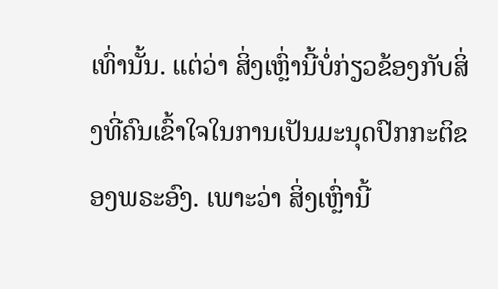ເທົ່ານັ້ນ. ແຕ່ວ່າ ສິ່ງເຫຼົ່ານີ້ບໍ່ກ່ຽວຂ້ອງກັບສິ່ງທີ່ຄົນເຂົ້າໃຈໃນການເປັນມະນຸດປົກກະຕິຂອງພຣະອົງ. ເພາະວ່າ ສິ່ງເຫຼົ່ານີ້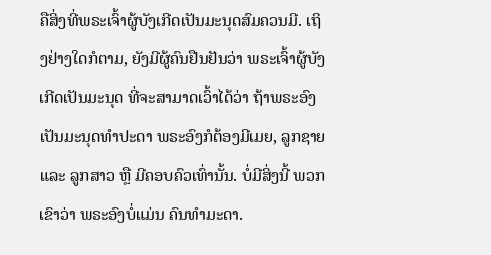ຄືສິ່ງທີ່ພຣະເຈົ້າຜູ້ບັງເກີດເປັນມະນຸດສົມຄວນມີ. ເຖິງຢ່າງໃດກໍຕາມ, ຍັງມີຜູ້ຄົນຢືນຢັນວ່າ ພຣະເຈົ້າຜູ້ບັງເກີດເປັນມະນຸດ ທີ່ຈະສາມາດເວົ້າໄດ້ວ່າ ຖ້າພຣະອົງເປັນມະນຸດທໍາປະດາ ພຣະອົງກໍຕ້ອງມີເມຍ, ລູກຊາຍ ແລະ ລູກສາວ ຫຼື ມີຄອບຄົວເທົ່ານັ້ນ. ບໍ່ມີສິ່ງນີ້ ພວກເຂົາວ່າ ພຣະອົງບໍ່ແມ່ນ ຄົນທໍາມະດາ.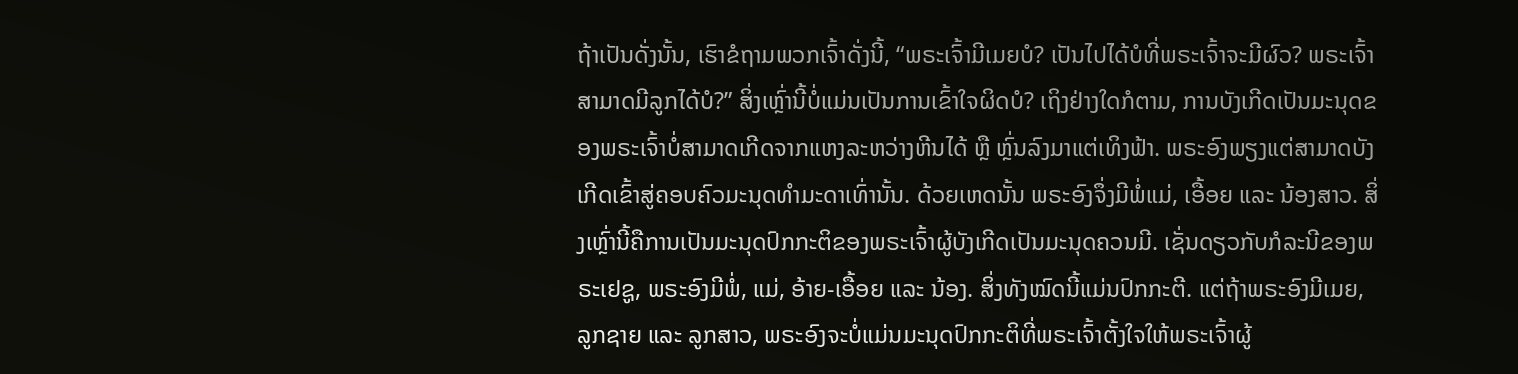ຖ້າເປັນດັ່ງນັ້ນ, ເຮົາຂໍຖາມພວກເຈົ້າດັ່ງນີ້, “ພຣະເຈົ້າມີເມຍບໍ? ເປັນໄປໄດ້ບໍທີ່ພຣະເຈົ້າຈະມີຜົວ? ພຣະເຈົ້າສາມາດມີລູກໄດ້ບໍ?” ສິ່ງເຫຼົ່ານີ້ບໍ່ແມ່ນເປັນການເຂົ້າໃຈຜິດບໍ? ເຖິງຢ່າງໃດກໍຕາມ, ການບັງເກີດເປັນມະນຸດຂອງພຣະເຈົ້າບໍ່ສາມາດເກີດຈາກແຫງລະຫວ່າງຫີນໄດ້ ຫຼື ຫຼົ່ນລົງມາແຕ່ເທິງຟ້າ. ພຣະອົງພຽງແຕ່ສາມາດບັງເກີດເຂົ້າສູ່ຄອບຄົວມະນຸດທໍາມະດາເທົ່ານັ້ນ. ດ້ວຍເຫດນັ້ນ ພຣະອົງຈຶ່ງມີພໍ່ແມ່, ເອື້ອຍ ແລະ ນ້ອງສາວ. ສິ່ງເຫຼົ່ານີ້ຄືການເປັນມະນຸດປົກກະຕິຂອງພຣະເຈົ້າຜູ້ບັງເກີດເປັນມະນຸດຄວນມີ. ເຊັ່ນດຽວກັບກໍລະນີຂອງພຣະເຢຊູ, ພຣະອົງມີພໍ່, ແມ່, ອ້າຍ-ເອື້ອຍ ແລະ ນ້ອງ. ສິ່ງທັງໝົດນີ້ແມ່ນປົກກະຕີ. ແຕ່ຖ້າພຣະອົງມີເມຍ, ລູກຊາຍ ແລະ ລູກສາວ, ພຣະອົງຈະບໍ່ແມ່ນມະນຸດປົກກະຕິທີ່ພຣະເຈົ້າຕັ້ງໃຈໃຫ້ພຣະເຈົ້າຜູ້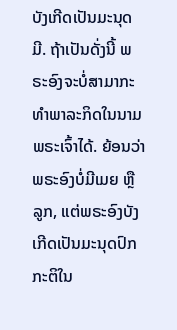ບັງເກີດເປັນມະນຸດມີ. ຖ້າເປັນດັ່ງນີ້ ພຣະອົງຈະບໍ່ສາມາກະທໍາພາລະກິດໃນນາມພຣະເຈົ້າໄດ້. ຍ້ອນວ່າ ພຣະອົງບໍ່ມີເມຍ ຫຼື ລູກ, ແຕ່ພຣະອົງບັງເກີດເປັນມະນຸດປົກກະຕິໃນ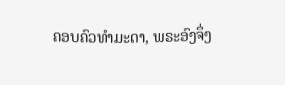ຄອບຄົວທໍາມະດາ, ພຣະອົງຈຶ່ງ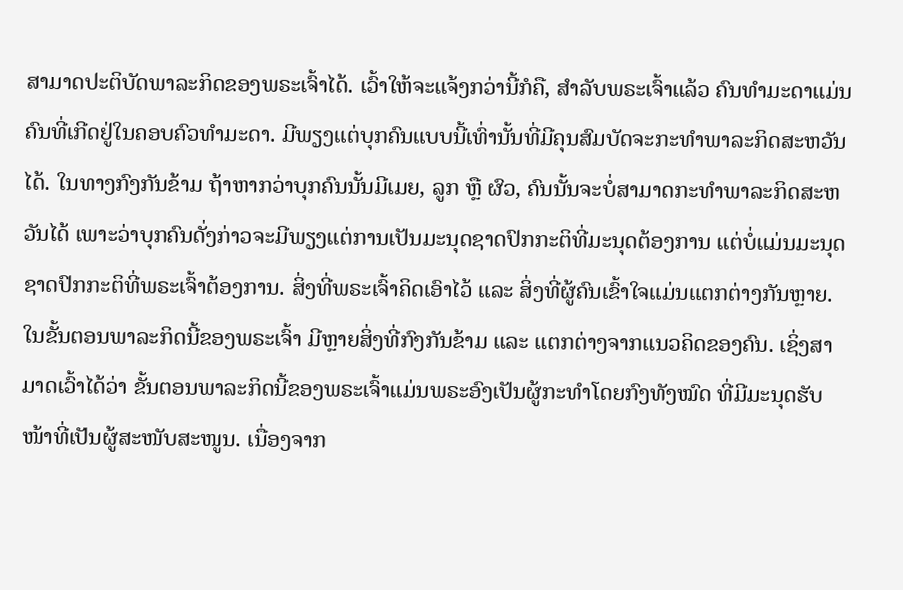ສາມາດປະຕິບັດພາລະກິດຂອງພຣະເຈົ້າໄດ້. ເວົ້າໃຫ້ຈະແຈ້ງກວ່ານີ້ກໍຄື, ສໍາລັບພຣະເຈົ້າແລ້ວ ຄົນທໍາມະດາແມ່ນຄົນທີ່ເກີດຢູ່ໃນຄອບຄົວທໍາມະດາ. ມີພຽງແຕ່ບຸກຄົນແບບນີ້ເທົ່ານັ້ນທີ່ມີຄຸນສົມບັດຈະກະທໍາພາລະກິດສະຫວັນໄດ້. ໃນທາງກົງກັນຂ້າມ ຖ້າຫາກວ່າບຸກຄົນນັ້ນມີເມຍ, ລູກ ຫຼື ຜົວ, ຄົນນັ້ນຈະບໍ່ສາມາດກະທໍາພາລະກິດສະຫວັນໄດ້ ເພາະວ່າບຸກຄົນດັ່ງກ່າວຈະມີພຽງແຕ່ການເປັນມະນຸດຊາດປົກກະຕິທີ່ມະນຸດຕ້ອງການ ແຕ່ບໍ່ແມ່ນມະນຸດຊາດປົກກະຕິທີ່ພຣະເຈົ້າຕ້ອງການ. ສິ່ງທີ່ພຣະເຈົ້າຄິດເອົາໄວ້ ແລະ ສິ່ງທີ່ຜູ້ຄົນເຂົ້າໃຈແມ່ນແຕກຕ່າງກັນຫຼາຍ. ໃນຂັ້ນຕອນພາລະກິດນີ້ຂອງພຣະເຈົ້າ ມີຫຼາຍສິ່ງທີ່ກົງກັນຂ້າມ ແລະ ແຕກຕ່າງຈາກແນວຄິດຂອງຄົນ. ເຊິ່ງສາມາດເວົ້າໄດ້ວ່າ ຂັ້ນຕອນພາລະກິດນີ້ຂອງພຣະເຈົ້າແມ່ນພຣະອົງເປັນຜູ້ກະທໍາໂດຍກົງທັງໝົດ ທີ່ມີມະນຸດຮັບໜ້າທີ່ເປັນຜູ້ສະໜັບສະໜູນ. ເນື່ອງຈາກ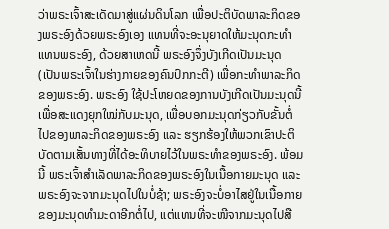ວ່າພຣະເຈົ້າສະເດັດມາສູ່ແຜ່ນດິນໂລກ ເພື່ອປະຕິບັດພາລະກິດຂອງພຣະອົງດ້ວຍພຣະອົງເອງ ແທນທີ່ຈະອະນຸຍາດໃຫ້ມະນຸດກະທໍາແທນພຣະອົງ, ດ້ວຍສາເຫດນີ້ ພຣະອົງຈຶ່ງບັງເກີດເປັນມະນຸດ (ເປັນພຣະເຈົ້າໃນຮ່າງກາຍຂອງຄົນປົກກະຕີ) ເພື່ອກະທໍາພາລະກິດຂອງພຣະອົງ. ພຣະອົງ ໃຊ້ປະໂຫຍດຂອງການບັງເກີດເປັນມະນຸດນີ້ເພື່ອສະແດງຍຸກໃໝ່ກັບມະນຸດ, ເພື່ອບອກມະນຸດກ່ຽວກັບຂັ້ນຕໍ່ໄປຂອງພາລະກິດຂອງພຣະອົງ ແລະ ຮຽກຮ້ອງໃຫ້ພວກເຂົາປະຕິບັດຕາມເສັ້ນທາງທີ່ໄດ້ອະທິບາຍໄວ້ໃນພຣະທໍາຂອງພຣະອົງ. ພ້ອມນີ້ ພຣະເຈົ້າສໍາເລັດພາລະກິດຂອງພຣະອົງໃນເນື້ອກາຍມະນຸດ ແລະ ພຣະອົງຈະຈາກມະນຸດໄປໃນບໍ່ຊ້າ; ພຣະອົງຈະບໍ່ອາໄສຢູ່ໃນເນື້ອກາຍຂອງມະນຸດທໍາມະດາອີກຕໍ່ໄປ, ແຕ່ແທນທີ່ຈະໜີຈາກມະນຸດໄປສື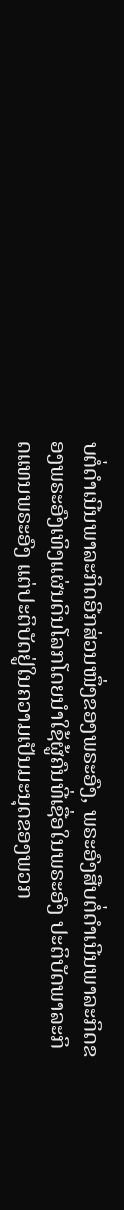ບຕໍ່ດໍາເນີນພາລະກິດອີກສ່ວນໜຶ່ງຂອງພຣະອົງ, ພຣະອົງສືບຕໍ່ດໍາເນີນພາລະກິດຂອງພຣະອົງເທິງແຜ່ນດິນໂລກໂດຍນໍາໃຊ້ຜູ້ຄົນທີ່ເຊື່ອໃນພຣະອົງ ປະຕິບັດພາລະກິດແທນພຣະອົງ ແຕ່ປະຕິບັດຢູ່ໃນຄວາມເປັນມະນຸດຂອງພວກ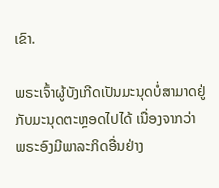ເຂົາ.

ພຣະເຈົ້າຜູ້ບັງເກີດເປັນມະນຸດບໍ່ສາມາດຢູ່ກັບມະນຸດຕະຫຼອດໄປໄດ້ ເນື່ອງຈາກວ່າ ພຣະອົງມີພາລະກິດອື່ນຢ່າງ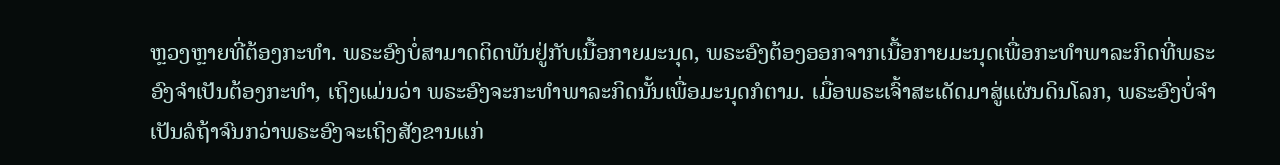ຫຼວງຫຼາຍທີ່ຕ້ອງກະທໍາ. ພຣະອົງບໍ່ສາມາດຕິດພັນຢູ່ກັບເນື້ອກາຍມະນຸດ, ພຣະອົງຕ້ອງອອກຈາກເນື້ອກາຍມະນຸດເພື່ອກະທໍາພາລະກິດທີ່ພຣະອົງຈໍາເປັນຕ້ອງກະທໍາ, ເຖິງແມ່ນວ່າ ພຣະອົງຈະກະທໍາພາລະກິດນັ້ນເພື່ອມະນຸດກໍຕາມ. ເມື່ອພຣະເຈົ້າສະເດັດມາສູ່ແຜ່ນດິນໂລກ, ພຣະອົງບໍ່ຈໍາເປັນລໍຖ້າຈົນກວ່າພຣະອົງຈະເຖິງສັງຂານແກ່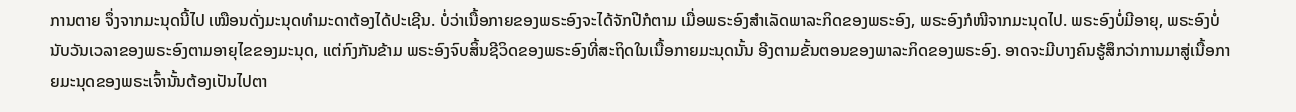ການຕາຍ ຈຶ່ງຈາກມະນຸດນີ້ໄປ ເໝືອນດັ່ງມະນຸດທໍາມະດາຕ້ອງໄດ້ປະເຊີນ. ບໍ່ວ່າເນື້ອກາຍຂອງພຣະອົງຈະໄດ້ຈັກປີກໍຕາມ ເມື່ອພຣະອົງສໍາເລັດພາລະກິດຂອງພຣະອົງ, ພຣະອົງກໍໜີຈາກມະນຸດໄປ. ພຣະອົງບໍ່ມີອາຍຸ, ພຣະອົງບໍ່ນັບວັນເວລາຂອງພຣະອົງຕາມອາຍຸໄຂຂອງມະນຸດ, ແຕ່ກົງກັນຂ້າມ ພຣະອົງຈົບສິ້ນຊີວິດຂອງພຣະອົງທີ່ສະຖິດໃນເນື້ອກາຍມະນຸດນັ້ນ ອີງຕາມຂັ້ນຕອນຂອງພາລະກິດຂອງພຣະອົງ. ອາດຈະມີບາງຄົນຮູ້ສຶກວ່າການມາສູ່ເນື້ອກາຍມະນຸດຂອງພຣະເຈົ້ານັ້ນຕ້ອງເປັນໄປຕາ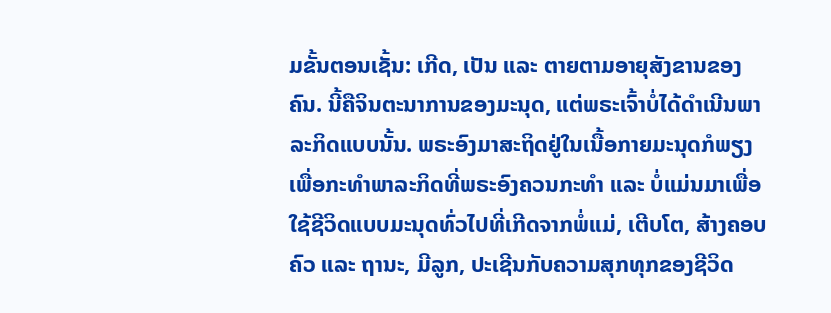ມຂັ້ນຕອນເຊັ້ນ: ເກີດ, ເປັນ ແລະ ຕາຍຕາມອາຍຸສັງຂານຂອງຄົນ. ນີ້ຄືຈິນຕະນາການຂອງມະນຸດ, ແຕ່ພຣະເຈົ້າບໍ່ໄດ້ດໍາເນີນພາລະກິດແບບນັ້ນ. ພຣະອົງມາສະຖິດຢູ່ໃນເນື້ອກາຍມະນຸດກໍພຽງເພື່ອກະທໍາພາລະກິດທີ່ພຣະອົງຄວນກະທໍາ ແລະ ບໍ່ແມ່ນມາເພື່ອໃຊ້ຊີວິດແບບມະນຸດທົ່ວໄປທີ່ເກີດຈາກພໍ່ແມ່, ເຕີບໂຕ, ສ້າງຄອບຄົວ ແລະ ຖານະ, ມີລູກ, ປະເຊີນກັບຄວາມສຸກທຸກຂອງຊີວິດ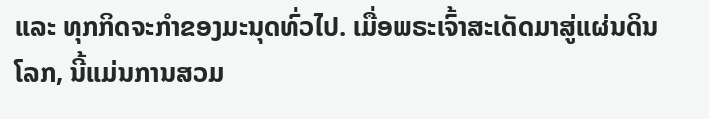ແລະ ທຸກກິດຈະກໍາຂອງມະນຸດທົ່ວໄປ. ເມື່ອພຣະເຈົ້າສະເດັດມາສູ່ແຜ່ນດິນໂລກ, ນີ້ແມ່ນການສວມ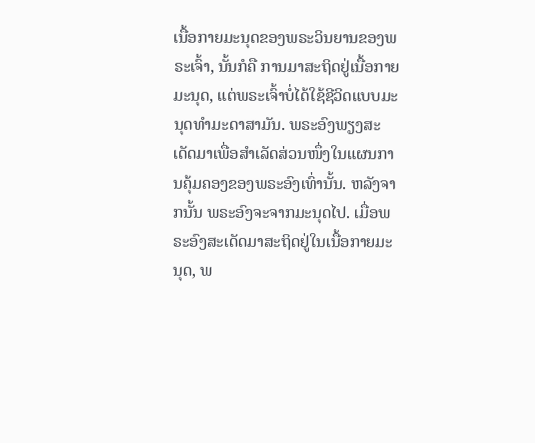ເນື້ອກາຍມະນຸດຂອງພຣະວິນຍານຂອງພຣະເຈົ້າ, ນັ້ນກໍຄື ການມາສະຖິດຢູ່ເນື້ອກາຍມະນຸດ, ແຕ່ພຣະເຈົ້າບໍ່ໄດ້ໃຊ້ຊີວິດແບບມະນຸດທໍາມະດາສາມັນ. ພຣະອົງພຽງສະເດັດມາເພື່ອສໍາເລັດສ່ວນໜຶ່ງໃນແຜນການຄຸ້ມຄອງຂອງພຣະອົງເທົ່ານັ້ນ. ຫລັງຈາກນັ້ນ ພຣະອົງຈະຈາກມະນຸດໄປ. ເມື່ອພຣະອົງສະເດັດມາສະຖິດຢູ່ໃນເນື້ອກາຍມະນຸດ, ພ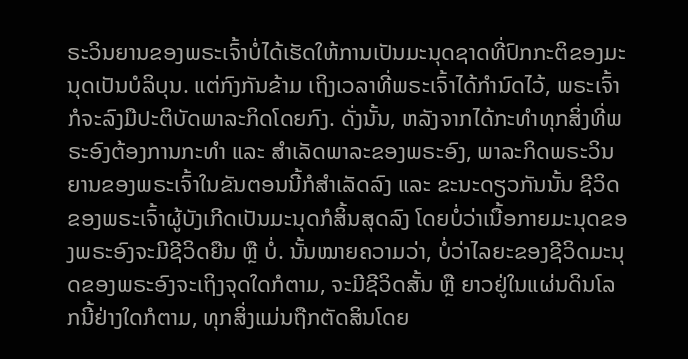ຣະວິນຍານຂອງພຣະເຈົ້າບໍ່ໄດ້ເຮັດໃຫ້ການເປັນມະນຸດຊາດທີ່ປົກກະຕິຂອງມະນຸດເປັນບໍລິບຸນ. ແຕ່ກົງກັນຂ້າມ ເຖິງເວລາທີ່ພຣະເຈົ້າໄດ້ກໍານົດໄວ້, ພຣະເຈົ້າກໍຈະລົງມືປະຕິບັດພາລະກິດໂດຍກົງ. ດັ່ງນັ້ນ, ຫລັງຈາກໄດ້ກະທໍາທຸກສິ່ງທີ່ພຣະອົງຕ້ອງການກະທໍາ ແລະ ສໍາເລັດພາລະຂອງພຣະອົງ, ພາລະກິດພຣະວິນຍານຂອງພຣະເຈົ້າໃນຂັນຕອນນີ້ກໍສໍາເລັດລົງ ແລະ ຂະນະດຽວກັນນັ້ນ ຊີວິດຂອງພຣະເຈົ້າຜູ້ບັງເກີດເປັນມະນຸດກໍສິ້ນສຸດລົງ ໂດຍບໍ່ວ່າເນື້ອກາຍມະນຸດຂອງພຣະອົງຈະມີຊີວິດຍືນ ຫຼື ບໍ່. ນັ້ນໝາຍຄວາມວ່າ, ບໍ່ວ່າໄລຍະຂອງຊີວິດມະນຸດຂອງພຣະອົງຈະເຖິງຈຸດໃດກໍຕາມ, ຈະມີຊີວິດສັ້ນ ຫຼື ຍາວຢູ່ໃນແຜ່ນດິນໂລກນີ້ຢ່າງໃດກໍຕາມ, ທຸກສິ່ງແມ່ນຖືກຕັດສິນໂດຍ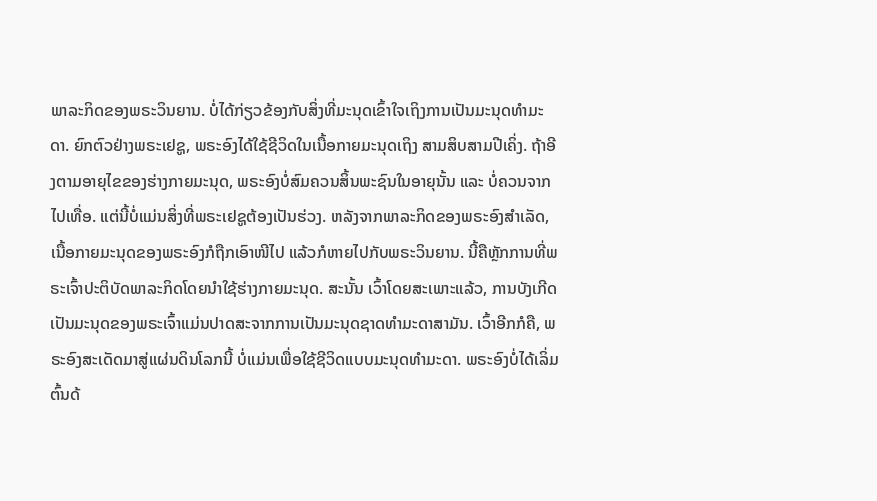ພາລະກິດຂອງພຣະວິນຍານ. ບໍ່ໄດ້ກ່ຽວຂ້ອງກັບສິ່ງທີ່ມະນຸດເຂົ້າໃຈເຖິງການເປັນມະນຸດທໍາມະດາ. ຍົກຕົວຢ່າງພຣະເຢຊູ, ພຣະອົງໄດ້ໃຊ້ຊີວິດໃນເນື້ອກາຍມະນຸດເຖິງ ສາມສິບສາມປີເຄິ່ງ. ຖ້າອີງຕາມອາຍຸໄຂຂອງຮ່າງກາຍມະນຸດ, ພຣະອົງບໍ່ສົມຄວນສິ້ນພະຊົນໃນອາຍຸນັ້ນ ແລະ ບໍ່ຄວນຈາກໄປເທື່ອ. ແຕ່ນີ້ບໍ່ແມ່ນສິ່ງທີ່ພຣະເຢຊູຕ້ອງເປັນຮ່ວງ. ຫລັງຈາກພາລະກິດຂອງພຣະອົງສໍາເລັດ, ເນື້ອກາຍມະນຸດຂອງພຣະອົງກໍຖືກເອົາໜີໄປ ແລ້ວກໍຫາຍໄປກັບພຣະວິນຍານ. ນີ້ຄືຫຼັກການທີ່ພຣະເຈົ້າປະຕິບັດພາລະກິດໂດຍນໍາໃຊ້ຮ່າງກາຍມະນຸດ. ສະນັ້ນ ເວົ້າໂດຍສະເພາະແລ້ວ, ການບັງເກີດເປັນມະນຸດຂອງພຣະເຈົ້າແມ່ນປາດສະຈາກການເປັນມະນຸດຊາດທໍາມະດາສາມັນ. ເວົ້າອີກກໍຄື, ພຣະອົງສະເດັດມາສູ່ແຜ່ນດິນໂລກນີ້ ບໍ່ແມ່ນເພື່ອໃຊ້ຊີວິດແບບມະນຸດທໍາມະດາ. ພຣະອົງບໍ່ໄດ້ເລິ່ມຕົ້ນດ້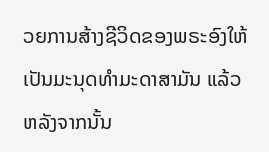ວຍການສ້າງຊີວິດຂອງພຣະອົງໃຫ້ເປັນມະນຸດທໍາມະດາສາມັນ ແລ້ວຫລັງຈາກນັ້ນ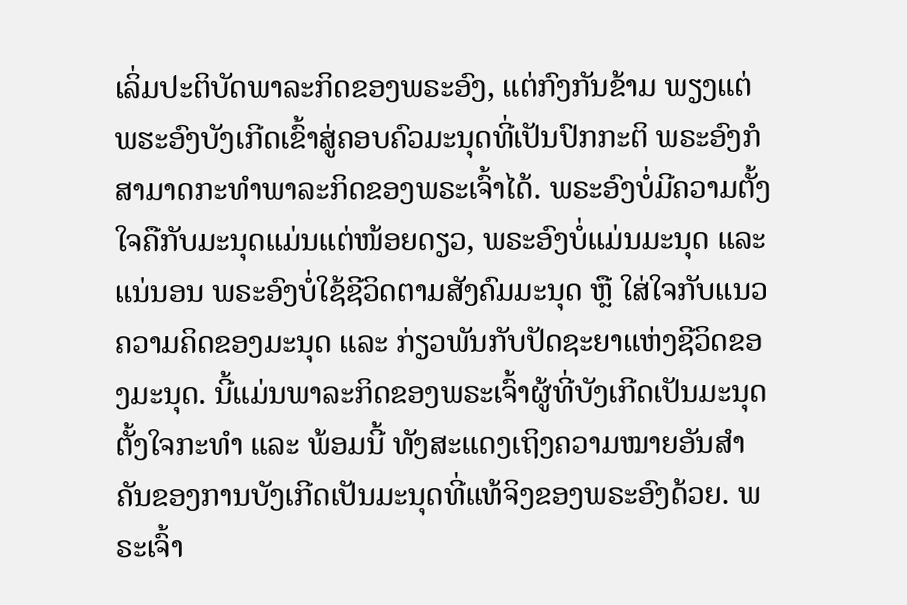ເລິ່ມປະຕິບັດພາລະກິດຂອງພຣະອົງ, ແຕ່ກົງກັນຂ້າມ ພຽງແຕ່ພຮະອົງບັງເກີດເຂົ້າສູ່ຄອບຄົວມະນຸດທີ່ເປັນປົກກະຕິ ພຣະອົງກໍສາມາດກະທໍາພາລະກິດຂອງພຣະເຈົ້າໄດ້. ພຣະອົງບໍ່ມີຄວາມຕັ້ງໃຈຄືກັບມະນຸດແມ່ນແຕ່ໜ້ອຍດຽວ, ພຣະອົງບໍ່ແມ່ນມະນຸດ ແລະ ແນ່ນອນ ພຣະອົງບໍ່ໃຊ້ຊີວິດຕາມສັງຄົມມະນຸດ ຫຼື ໃສ່ໃຈກັບແນວຄວາມຄິດຂອງມະນຸດ ແລະ ກ່ຽວພັນກັບປັດຊະຍາແຫ່ງຊີວິດຂອງມະນຸດ. ນີ້ແມ່ນພາລະກິດຂອງພຣະເຈົ້າຜູ້ທີ່ບັງເກີດເປັນມະນຸດຕັ້ງໃຈກະທໍາ ແລະ ພ້ອມນີ້ ທັງສະແດງເຖິງຄວາມໝາຍອັນສໍາຄັນຂອງການບັງເກີດເປັນມະນຸດທີ່ແທ້ຈິງຂອງພຣະອົງດ້ວຍ. ພຣະເຈົ້າ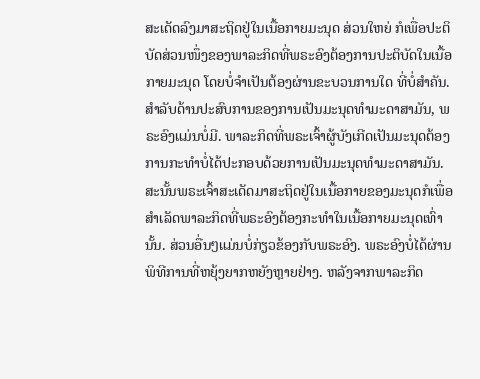ສະເດັດລົງມາສະຖິດຢູ່ໃນເນື້ອກາຍມະນຸດ ສ່ວນໃຫຍ່ ກໍເພື່ອປະຕິບັດສ່ວນໜຶ່ງຂອງພາລະກິດທີ່ພຣະອົງຕ້ອງການປະຕິບັດໃນເນື້ອກາຍມະນຸດ ໂດຍບໍ່ຈໍາເປັນຕ້ອງຜ່ານຂະບວນການໃດ ທີ່ບໍ່ສໍາຄັນ. ສໍາລັບດ້ານປະສົບການຂອງການເປັນມະນຸດທໍາມະດາສາມັນ, ພຣະອົງແມ່ນບໍ່ມີ. ພາລະກິດທີ່ພຣະເຈົ້າຜູ້ບັງເກີດເປັນມະນຸດຕ້ອງການກະທໍາບໍ່ໄດ້ປະກອບດ້ວຍການເປັນມະນຸດທໍາມະດາສາມັນ. ສະນັ້ນພຣະເຈົ້າສະເດັດມາສະຖິດຢູ່ໃນເນື້ອກາຍຂອງມະນຸດກໍເພື່ອສໍາເລັດພາລະກິດທີ່ພຣະອົງຕ້ອງກະທໍາໃນເນື້ອກາຍມະນຸດເທົ່ານັ້ນ. ສ່ວນອື່ນໆແມ່ນບໍ່ກ່ຽວຂ້ອງກັບພຣະອົງ. ພຣະອົງບໍ່ໄດ້ຜ່ານພິທີການທີ່ຫຍຸ້ງຍາກຫຍັງຫຼາຍຢ່າງ. ຫລັງຈາກພາລະກິດ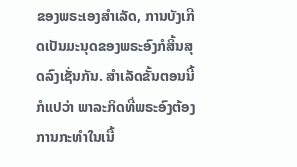ຂອງພຣະເອງສໍາເລັດ, ການບັງເກີດເປັນມະນຸດຂອງພຣະອົງກໍສິ້ນສຸດລົງເຊັ່ນກັນ. ສໍາເລັດຂັ້ນຕອນນີ້ ກໍແປວ່າ ພາລະກິດທີ່ພຣະອົງຕ້ອງການກະທໍາໃນເນື້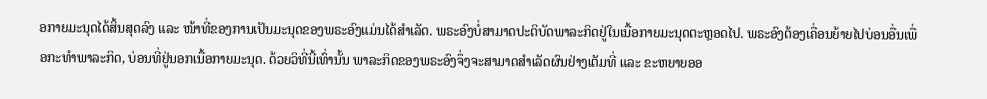ອກາຍມະນຸດໄດ້ສິ້ນສຸດລົງ ແລະ ໜ້າທີ່ຂອງການເປັນມະນຸດຂອງພຣະອົງແມ່ນໄດ້ສໍາເລັດ. ພຣະອົງບໍ່ສາມາດປະຕິບັດພາລະກິດຢູ່ໃນເນື້ອກາຍມະນຸດຕະຫຼອດໄປ. ພຣະອົງຕ້ອງເຄື່ອນຍ້າຍໄປບ່ອນອື່ນເພື່ອກະທໍາພາລະກິດ, ບ່ອນທີ່ຢູ່ນອກເນື້ອກາຍມະນຸດ. ດ້ວຍວິທີ່ນີ້ເທົ່ານັ້ນ ພາລະກິດຂອງພຣະອົງຈຶ່ງຈະສາມາດສໍາເລັດຜົນຢ່າງເຕັມທີ່ ແລະ ຂະຫຍາຍອອ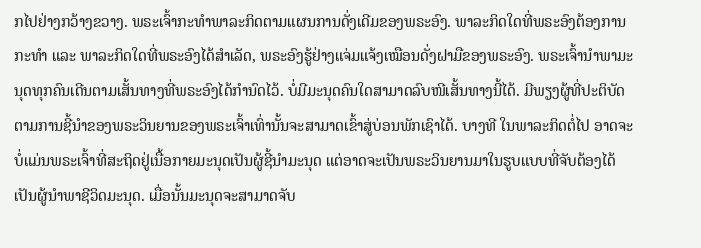ກໄປຢ່າງກວ້າງຂວາງ. ພຣະເຈົ້າກະທໍາພາລະກິດຕາມແຜນການດັ່ງເດີມຂອງພຣະອົງ. ພາລະກິດໃດທີ່ພຣະອົງຕ້ອງການກະທໍາ ແລະ ພາລະກິດໃດທີ່ພຣະອົງໄດ້ສໍາເລັດ, ພຣະອົງຮູ້ຢ່າງແຈ່ມແຈ້ງເໝືອນດັ່ງຝາມືຂອງພຣະອົງ. ພຣະເຈົ້ານໍາພາມະນຸດທຸກຄົນເດີນຕາມເສັ້ນທາງທີ່ພຣະອົງໄດ້ກໍານົດໄວ້. ບໍ່ມີມະນຸດຄົນໃດສາມາດລົບໜີເສັ້ນທາງນີ້ໄດ້. ມີພຽງຜູ້ທີ່ປະຕິບັດຕາມການຊີ້ນໍາຂອງພຣະວິນຍານຂອງພຣະເຈົ້າເທົ່ານັ້ນຈະສາມາດເຂົ້າສູ່ບ່ອນພັກເຊົາໄດ້. ບາງທີ ໃນພາລະກິດຕໍ່ໄປ ອາດຈະບໍ່ແມ່ນພຣະເຈົ້າທີ່ສະຖິດຢູ່ເນື້ອກາຍມະນຸດເປັນຜູ້ຊີ້ນໍາມະນຸດ ແຕ່ອາດຈະເປັນພຣະວິນຍານມາໃນຮູບແບບທີ່ຈັບຕ້ອງໄດ້ ເປັນຜູ້ນໍາພາຊີວິດມະນຸດ. ເມື່ອນັ້ນມະນຸດຈະສາມາດຈັບ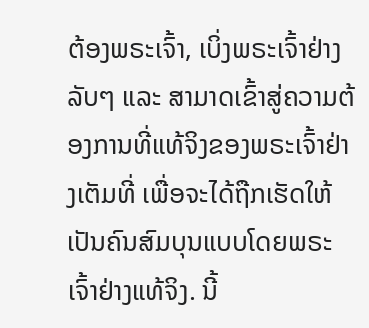ຕ້ອງພຣະເຈົ້າ, ເບິ່ງພຣະເຈົ້າຢ່າງລັບໆ ແລະ ສາມາດເຂົ້າສູ່ຄວາມຕ້ອງການທີ່ແທ້ຈິງຂອງພຣະເຈົ້າຢ່າງເຕັມທີ່ ເພື່ອຈະໄດ້ຖືກເຮັດໃຫ້ເປັນຄົນສົມບຸນແບບໂດຍພຣະເຈົ້າຢ່າງແທ້ຈິງ. ນີ້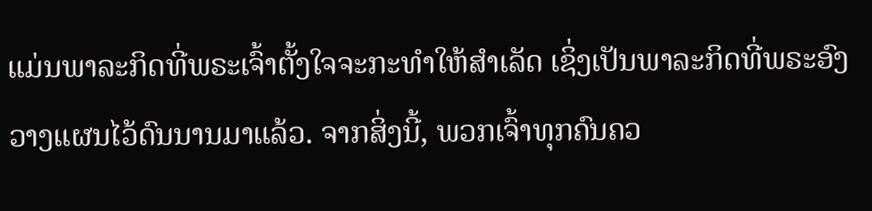ແມ່ນພາລະກິດທີ່ພຣະເຈົ້າຕັ້ງໃຈຈະກະທໍາໃຫ້ສໍາເລັດ ເຊິ່ງເປັນພາລະກິດທີ່ພຣະອົງວາງແຜນໄວ້ດົນນານມາແລ້ວ. ຈາກສິ່ງນີ້, ພວກເຈົ້າທຸກຄົນຄວ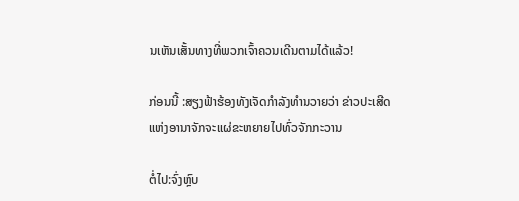ນເຫັນເສັ້ນທາງທີ່ພວກເຈົ້າຄວນເດີນຕາມໄດ້ແລ້ວ!

ກ່ອນນີ້ :ສຽງຟ້າຮ້ອງທັງເຈັດກໍາລັງທໍານວາຍວ່າ ຂ່າວປະເສີດແຫ່ງອານາຈັກຈະແຜ່ຂະຫຍາຍໄປທົ່ວຈັກກະວານ

ຕໍ່ໄປ:ຈົ່ງຫຼົບ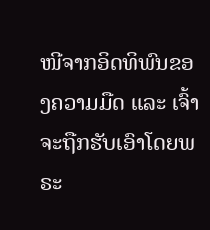ໜີຈາກອິດທິພົນຂອງຄວາມມືດ ແລະ ເຈົ້າຈະຖືກຮັບເອົາໂດຍພຣະ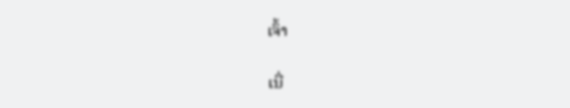ເຈົ້າ

ເນື່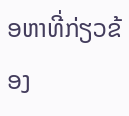ອຫາທີ່ກ່ຽວຂ້ອງ